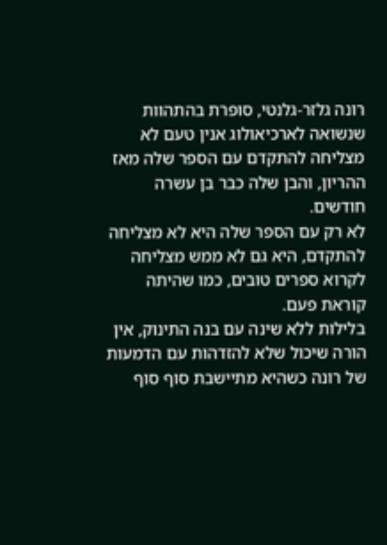רונה גלזר-גלנטי, סופרת בהתהוות שנשואה לארכיאולוג אנין טעם לא מצליחה להתקדם עם הספר שלה מאז ההריון, והבן שלה כבר בן עשרה חודשים.
לא רק עם הספר שלה היא לא מצליחה להתקדם, היא גם לא ממש מצליחה לקרוא ספרים טובים, כמו שהיתה קוראת פעם.
בלילות ללא שינה עם בנה התינוק, אין הורה שיכול שלא להזדהות עם הדמעות של רונה כשהיא מתיישבת סוף סוף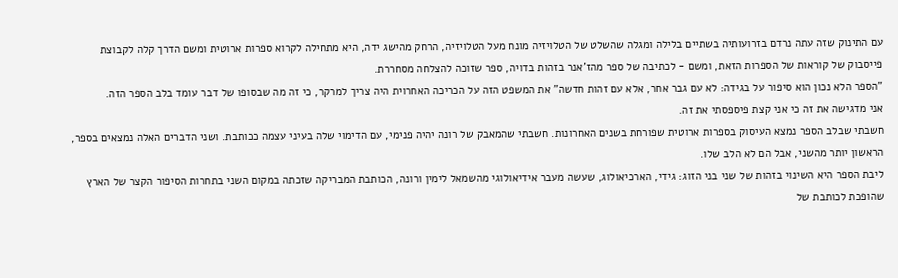עם התינוק שזה עתה נרדם בזרועותיה בשתיים בלילה ומגלה שהשלט של הטלויזיה מונח מעל הטלויזיה, הרחק מהישג ידה, היא מתחילה לקרוא ספרות ארוטית ומשם הדרך קלה לקבוצת פייסבוק של קוראות של הספרות הזאת, ומשם - לכתיבה של ספר מהז'אנר בזהות בדויה, ספר שזוכה להצלחה מסחררת.
"הספר הלא נכון הוא סיפור על בגידה: לא עם גבר אחר, אלא עם זהות חדשה" את המשפט הזה על הכריכה האחרוית היה צריך למרקר, כי זה מה שבסופו של דבר עומד בלב הספר הזה.
אני מדגישה את זה כי אני קצת פיספסתי את זה.
חשבתי שבלב הספר נמצא העיסוק בספרות ארוטית שפורחת בשנים האחרונות. חשבתי שהמאבק של רונה יהיה פנימי, עם הדימוי שלה בעיני עצמה ככותבת. ושני הדברים האלה נמצאים בספר, הראשון יותר מהשני, אבל הם לא הלב שלו.
ליבת הספר היא השינוי בזהות של שני בני הזוג: גידי, הארכיאולוג, שעשה מעבר אידיאולוגי מהשמאל לימין ורונה, הכותבת המבריקה שזכתה במקום השני בתחרות הסיפור הקצר של הארץ שהופכת לכותבת של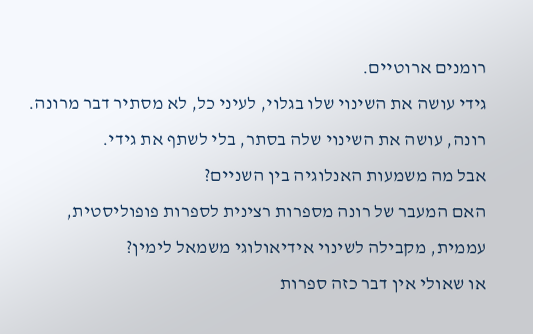רומנים ארוטיים.
גידי עושה את השינוי שלו בגלוי, לעיני כל, לא מסתיר דבר מרונה.
רונה, עושה את השינוי שלה בסתר, בלי לשתף את גידי.
אבל מה משמעות האנלוגיה בין השניים?
האם המעבר של רונה מספרות רצינית לספרות פופוליסטית, עממית, מקבילה לשינוי אידיאולוגי משמאל לימין?
או שאולי אין דבר כזה ספרות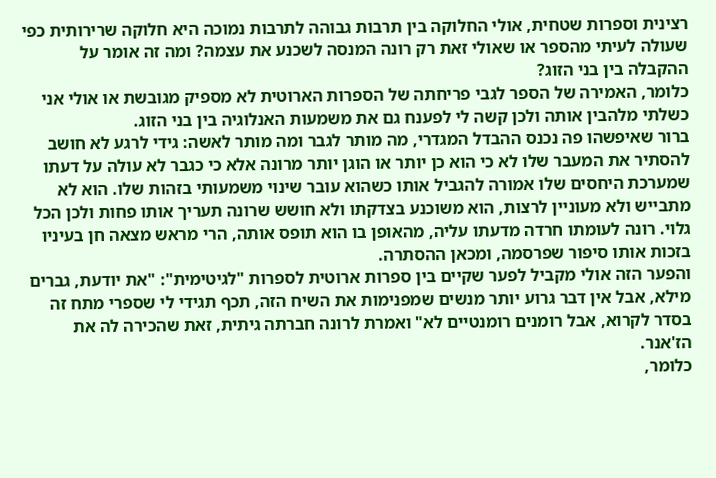רצינית וספרות שטחית, אולי החלוקה בין תרבות גבוהה לתרבות נמוכה היא חלוקה שרירותית כפי שעולה לעיתי מהספר או שאולי זאת רק רונה המנסה לשכנע את עצמה? ומה זה אומר על ההקבלה בין בני הזוג?
כלומר, האמירה של הספר לגבי פריחתה של הספרות הארוטית לא מספיק מגובשת או אולי אני כשלתי מלהבין אותה ולכן קשה לי לפענח גם את משמעות האנלוגיה בין בני הזוג.
ברור שאיפשהו פה נכנס ההבדל המגדרי, מה מותר לגבר ומה מותר לאשה: גידי לרגע לא חושב להסתיר את המעבר שלו לא כי הוא כן יותר או הוגן יותר מרונה אלא כי כגבר לא עולה על דעתו שמערכת היחסים שלו אמורה להגביל אותו כשהוא עובר שינוי משמעותי בזהות שלו. הוא לא מתבייש ולא מעוניין לרצות, הוא משוכנע בצדקתו ולא חושש שרונה תעריך אותו פחות ולכן הכל גלוי. רונה לעומתו חרדה מדעתו עליה, מהאופן בו הוא תופס אותה, הרי מראש מצאה חן בעיניו בזכות אותו סיפור שפרסמה, ומכאן ההסתרה.
והפער הזה אולי מקביל לפער שקיים בין ספרות ארוטית לספרות "לגיטימית": "את יודעת, גברים מילא, אבל אין דבר גרוע יותר מנשים שמפנימות את השיח הזה, תכף תגידי לי שספרי מתח זה בסדר לקרוא, אבל רומנים רומנטיים לא" ואמרת לרונה חברתה גיתית, זאת שהכירה לה את הז'אנר.
כלומר,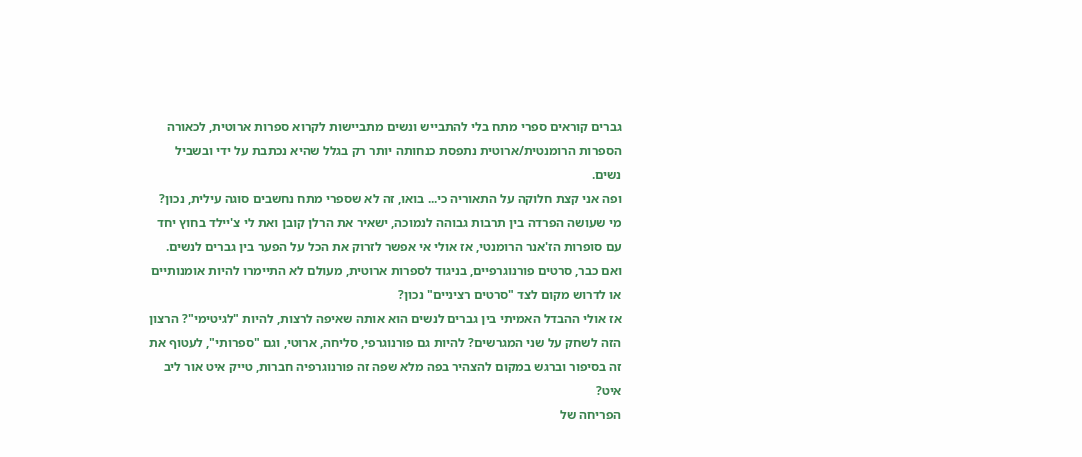גברים קוראים ספרי מתח בלי להתבייש ונשים מתביישות לקרוא ספרות ארוטית, לכאורה הספרות הרומנטית/ארוטית נתפסת כנחותה יותר רק בגלל שהיא נכתבת על ידי ובשביל נשים.
ופה אני קצת חלוקה על התאוריה כי... בואו, זה לא שספרי מתח נחשבים סוגה עילית, נכון?
מי שעושה הפרדה בין תרבות גבוהה לנמוכה, ישאיר את הרלן קובן ואת לי צ'יילד בחוץ יחד עם סופרות הז'אנר הרומנטי, אז אולי אי אפשר לזרוק את הכל על הפער בין גברים לנשים.
ואם כבר, סרטים פורנוגרפיים, בניגוד לספרות ארוטית, מעולם לא התיימרו להיות אומנותיים או לדרוש מקום לצד "סרטים רציניים" נכון?
אז אולי ההבדל האמיתי בין גברים לנשים הוא אותה שאיפה לרצות, להיות "לגיטימי"? הרצון הזה לשחק על שני המגרשים? להיות גם פורנוגרפי, סליחה, ארוטי, וגם "ספרותי", לעטוף את זה בסיפור וברגש במקום להצהיר בפה מלא שפה זה פורנוגרפיה חברות, טייק איט אור ליב איט?
הפריחה של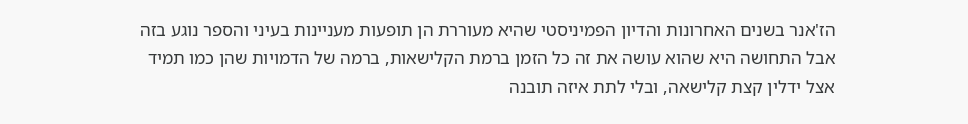הז'אנר בשנים האחרונות והדיון הפמיניסטי שהיא מעוררת הן תופעות מעניינות בעיני והספר נוגע בזה אבל התחושה היא שהוא עושה את זה כל הזמן ברמת הקלישאות, ברמה של הדמויות שהן כמו תמיד אצל ידלין קצת קלישאה, ובלי לתת איזה תובנה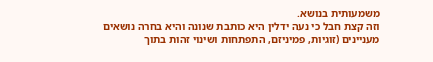משמעותית בנושא.
וזה קצת חבל כי נעה ידלין היא כותבת שנונה והיא בחרה נושאים מעניינים (זוגיות, פמיניזם, התפתחות ושינוי זהות בתוך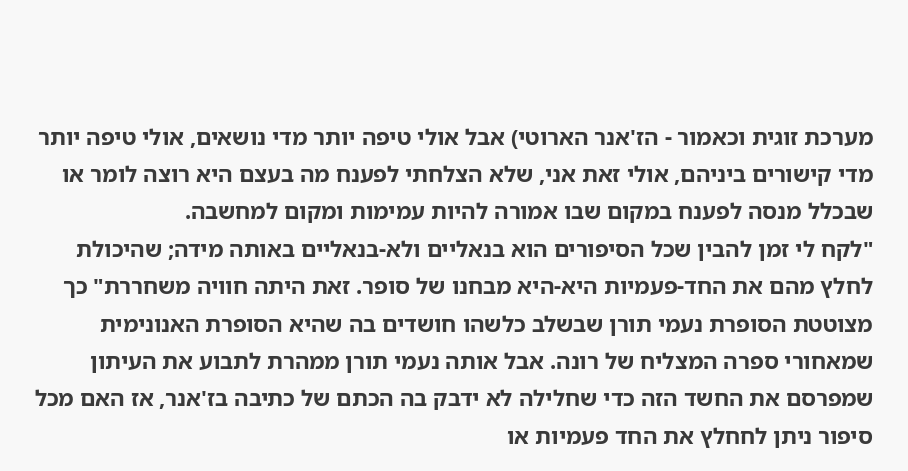מערכת זוגית וכאמור - הז'אנר הארוטי) אבל אולי טיפה יותר מדי נושאים, אולי טיפה יותר מדי קישורים ביניהם, אולי זאת אני, שלא הצלחתי לפענח מה בעצם היא רוצה לומר או שבכלל מנסה לפענח במקום שבו אמורה להיות עמימות ומקום למחשבה.
"לקח לי זמן להבין שכל הסיפורים הוא בנאליים ולא-בנאליים באותה מידה; שהיכולת לחלץ מהם את החד-פעמיות היא-היא מבחנו של סופר. זאת היתה חוויה משחררת" כך מצוטטת הסופרת נעמי תורן שבשלב כלשהו חושדים בה שהיא הסופרת האנונימית שמאחורי ספרה המצליח של רונה. אבל אותה נעמי תורן ממהרת לתבוע את העיתון שמפרסם את החשד הזה כדי שחלילה לא ידבק בה הכתם של כתיבה בז'אנר, אז האם מכל סיפור ניתן לחחלץ את החד פעמיות או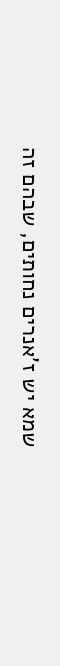שמא יש ז'אנרים נחותים, שבהם זה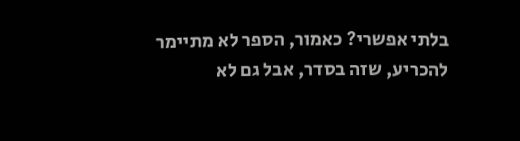בלתי אפשרי? כאמור, הספר לא מתיימר להכריע, שזה בסדר, אבל גם לא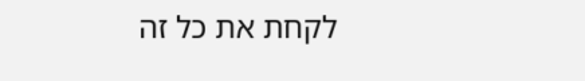לקחת את כל זה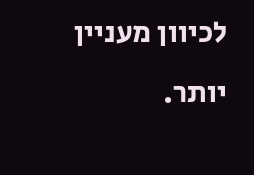לכיוון מעניין יותר.